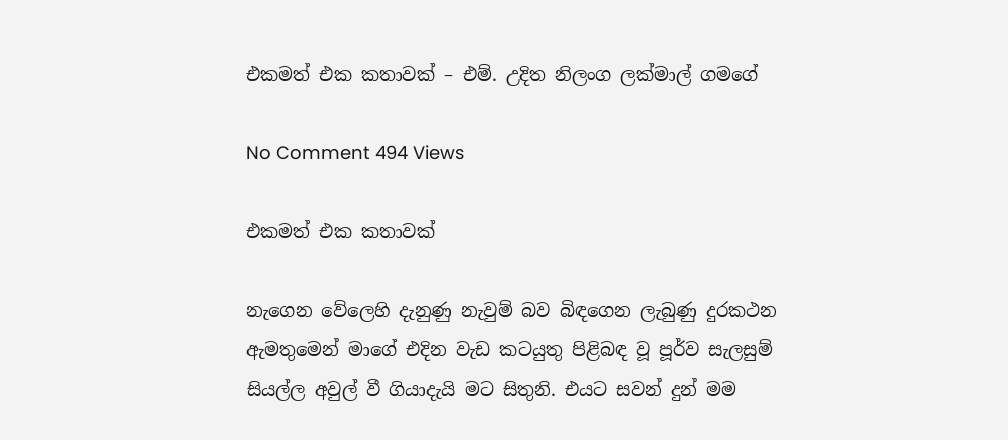එකමත් එක කතාවක් – එම්. උදිත නිලංග ලක්මාල් ගමගේ

No Comment 494 Views

එකමත් එක කතාවක්

නැගෙන වේලෙහි දැනුණු නැවුම් බව බිඳගෙන ලැබුණු දුරකථන ඇමතුමෙන් මාගේ එදින වැඩ කටයුතු පිළිබඳ වූ පූර්ව සැලසුම් සියල්ල අවුල් වී ගියාදැයි මට සිතුනි. එයට සවන් දුන් මම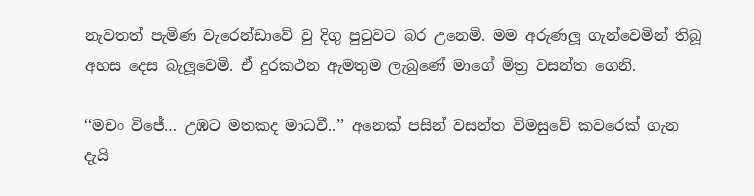නැවතත් පැමිණ වැරෙන්ඩාවේ වු දිගු පුටුවට බර උනෙමි. මම අරුණලූ ගැන්වෙමින් තිබූ අහස දෙස බැලූවෙමි. ඒ දුරකථන ඇමතුම ලැබුණේ මාගේ මිත්‍ර වසන්ත ගෙනි.

‘‘මචං විජේ… උඹට මතකද මාධවී..’’ අනෙක් පසින් වසන්ත විමසුවේ කවරෙක් ගැන දැයි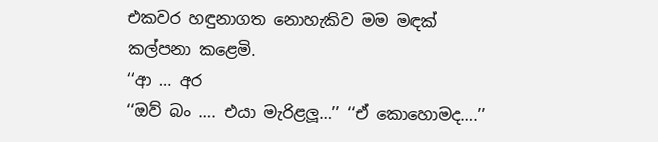එකවර හඳුනාගත නොහැකිව මම මඳක් කල්පනා කළෙමි.
‘‘ආ … අර
‘‘ඔව් බං …. එයා මැරිළලූ…’’ ‘‘ඒ කොහොමද….’’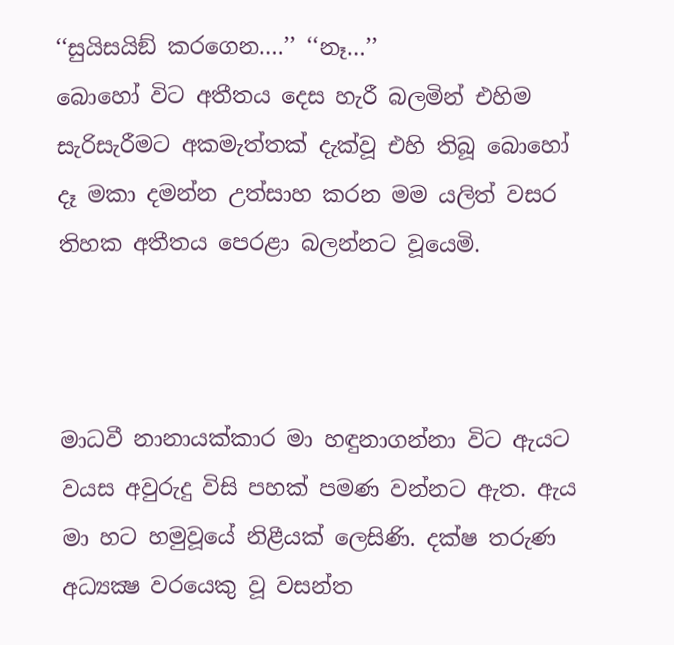‘‘සුයිසයිඞ් කරගෙන….’’ ‘‘නෑ…’’
බොහෝ විට අතීතය දෙස හැරී බලමින් එහිම සැරිසැරීමට අකමැත්තක් දැක්වූ එහි තිබූ බොහෝ දෑ මකා දමන්න උත්සාහ කරන මම යලිත් වසර තිහක අතීතය පෙරළා බලන්නට වූයෙමි.



මාධවී නානායක්කාර මා හඳුනාගන්නා විට ඇයට වයස අවුරුදු විසි පහක් පමණ වන්නට ඇත. ඇය මා හට හමුවූයේ නිළීයක් ලෙසිණි. දක්ෂ තරුණ අධ්‍යක්‍ෂ වරයෙකු වූ වසන්ත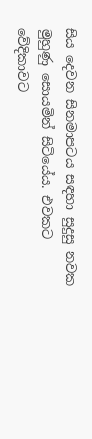සිය දෙවන සිනමාපටය සඳහා සුදුසු නවක මුහුණු සොයමින් සිටියේය. එවකට වේදිකාවට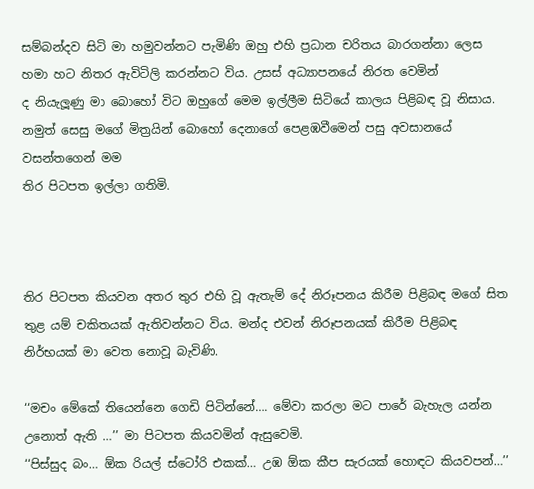සම්බන්දව සිටි මා හමුවන්නට පැමිණි ඔහු එහි ප්‍රධාන චරිතය බාරගන්නා ලෙස හමා හට නිතර ඇවිටිලි කරන්නට විය. උසස් අධ්‍යාපනයේ නිරත වෙමින්
ද නියැලූණු මා බොහෝ විට ඔහුගේ මෙම ඉල්ලීම සිටියේ කාලය පිළිබඳ වූ නිසාය. නමුත් සෙසු මගේ මිත්‍රයින් බොහෝ දෙනාගේ පෙළඹවීමෙන් පසු අවසානයේ වසන්තගෙන් මම
තිර පිටපත ඉල්ලා ගතිමි.



තිර පිටපත කියවන අතර තුර එහි වූ ඇතැම් දේ නිරූපනය කිරීම පිළිබඳ මගේ සිත තුළ යම් චකිතයක් ඇතිවන්නට විය. මන්ද එවන් නිරූපනයක් කිරීම පිළිබඳ නිර්භයක් මා වෙත නොවූ බැවිණි.

‘‘මචං මේකේ තියෙන්නෙ ගෙඩි පිටින්නේ…. මේවා කරලා මට පාරේ බැහැල යන්න උනොත් ඇති …’’ මා පිටපත කියවමින් ඇසුවෙමි.
‘‘පිස්සුද බං… ඕක රියල් ස්ටෝරි එකක්… උඹ ඕක කීප සැරයක් හොඳට කියවපන්…’’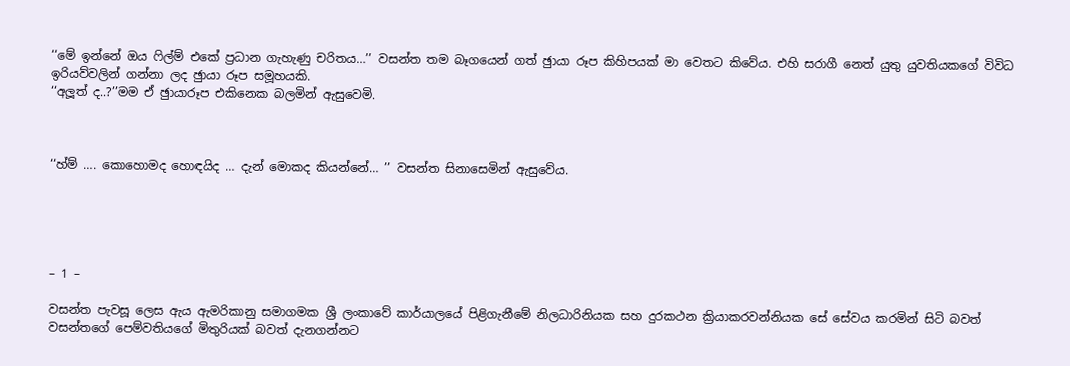‘‘මේ ඉන්නේ ඔය ෆිල්ම් එකේ ප්‍රධාන ගැහැණු චරිතය…’’ වසන්ත තම බෑගයෙන් ගත් ඡුායා රූප කිහිපයක් මා වෙතට කිවේය. එහි සරාගී නෙත් යුතු යුවතියකගේ විවිධ ඉරියව්වලින් ගන්නා ලද ඡුායා රූප සමූහයකි.
‘‘අලූත් ද..?’’මම ඒ ඡුායාරූප එකිනෙක බලමින් ඇසුවෙමි.



‘‘හ්ම් …. කොහොමද හොඳයිද … දැන් මොකද කියන්නේ… ’’ වසන්ත සිනාසෙමින් ඇසුවේය.





– 1 –

වසන්ත පැවසූ ලෙස ඇය ඇමරිකානු සමාගමක ශ්‍රී ලංකාවේ කාර්යාලයේ පිළිගැනීමේ නිලධාරිනියක සහ දුරකථන ක්‍රියාකරවන්නියක සේ සේවය කරමින් සිටි බවත් වසන්තගේ පෙම්වතියගේ මිතුරියක් බවත් දැනගන්නට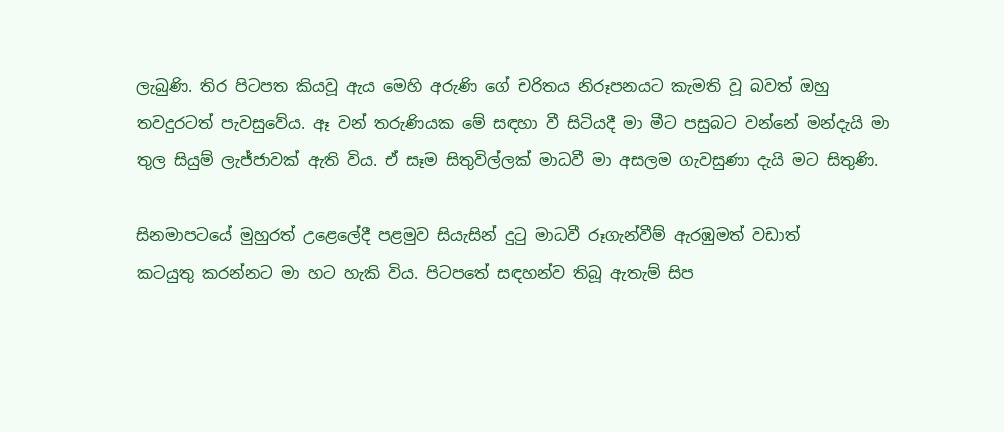ලැබුණි. තිර පිටපත කියවූ ඇය මෙහි අරුණි ගේ චරිතය නිරූපනයට කැමති වූ බවත් ඔහු
තවදුරටත් පැවසුවේය. ඈ වන් තරුණියක මේ සඳහා වී සිටියදී මා මීට පසුබට වන්නේ මන්දැයි මා තුල සියුම් ලැජ්ජාවක් ඇති විය. ඒ සෑම සිතුවිල්ලක් මාධවී මා අසලම ගැවසුණා දැයි මට සිතුණි.

සිනමාපටයේ මුහුරත් උළෙලේදී පළමුව සියැසින් දුටු මාධවී රූගැන්වීම් ඇරඹුමත් වඩාත්
කටයුතු කරන්නට මා හට හැකි විය. පිටපතේ සඳහන්ව තිබූ ඇතැම් සිප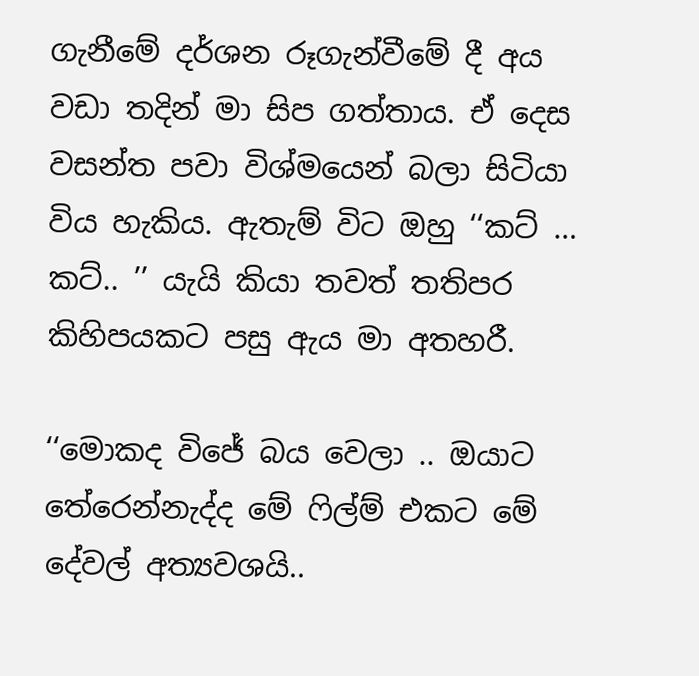ගැනීමේ දර්ශන රූගැන්වීමේ දී අය වඩා තදින් මා සිප ගත්තාය. ඒ දෙස වසන්ත පවා විශ්මයෙන් බලා සිටියා විය හැකිය. ඇතැම් විට ඔහු ‘‘කට් … කට්.. ’’ යැයි කියා තවත් තතිපර කිහිපයකට පසු ඇය මා අතහරී.

‘‘මොකද විජේ බය වෙලා .. ඔයාට තේරෙන්නැද්ද මේ ෆිල්ම් එකට මේ දේවල් අත්‍යවශයි..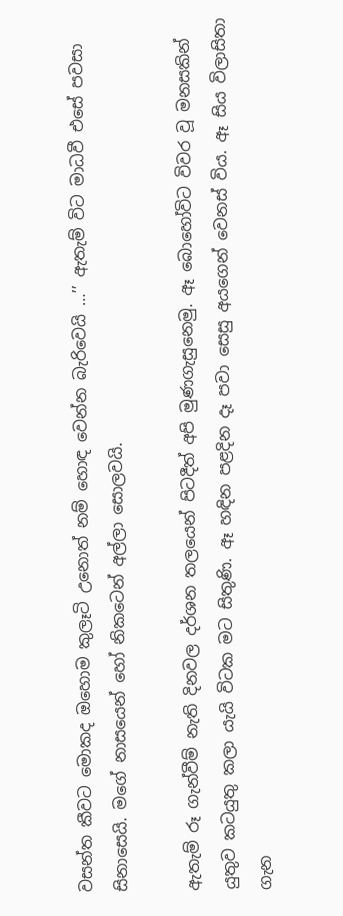වසන්ත කීවට මොකද ඔහොම කුලෑටි උනොත් නම් හොඳ වෙන්න බැරිවෙයි …’’ ඇතැම් විට මාධවී එසේ පවසා සිනාසෙයි. මගේ නාසයෙන් හෝ නිකටෙන් අල්ලා සොලවයි.

ඇතැම් රූ ගැන්වීම් නැති දිනවල දර්ශන තලයෙන් පිටදීත් අපි මුණගැසුනෙමු. ඈ බොහෝවිට විවර වූ මනසකින් යුතුව කටයුතු කලා යැයි විටක මට සිතුණි. ඈ හඳින පළදින දෑ පවා සෙසු අයගෙන් වෙනස් විය. ඈ සිය විලාසිතා ගැන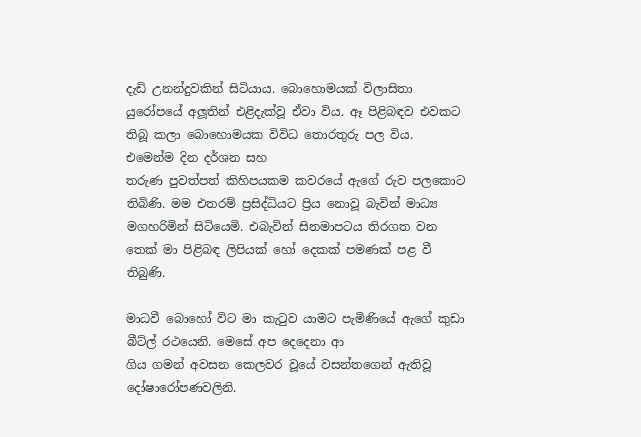දැඩි උනන්දුවකින් සිටියාය. බොහොමයක් විලාසිතා යුරෝපයේ අලූතින් එළිදැක්වූ ඒවා විය. ඈ පිළිබඳව එවකට තිබූ කලා බොහොමයක විවිධ තොරතුරු පල විය. එමෙන්ම දින දර්ශන සහ
තරුණ පුවත්පත් කිහිපයකම කවරයේ ඇගේ රුව පලකොට තිබිණි. මම එතරම් ප්‍රසිද්ධියට ප්‍රිය නොවූ බැවින් මාධ්‍ය මගහරිමින් සිටියෙමි. එබැවින් සිනමාපටය තිරගත වන තෙක් මා පිළිබඳ ලිපියක් හෝ දෙකක් පමණක් පළ වී තිබුණි.

මාධවී බොහෝ විට මා කැටුව යාමට පැමිණියේ ඇගේ කුඩා බීට්ල් රථයෙනි. මෙසේ අප දෙදෙනා ආ
ගිය ගමන් අවසන කෙලවර වූයේ වසන්තගෙන් ඇතිවූ දෝෂාරෝපණවලිනි.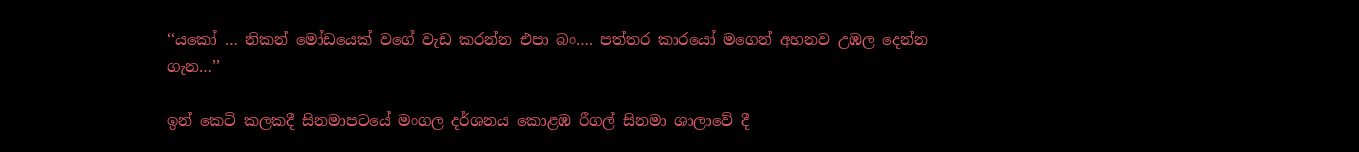‘‘යකෝ … නිකන් මෝඩයෙක් වගේ වැඩ කරන්න එපා බං…. පත්තර කාරයෝ මගෙන් අහනව උඹල දෙන්න ගැන…’’

ඉන් කෙටි කලකදී සිනමාපටයේ මංගල දර්ශනය කොළඹ රීගල් සිනමා ශාලාවේ දී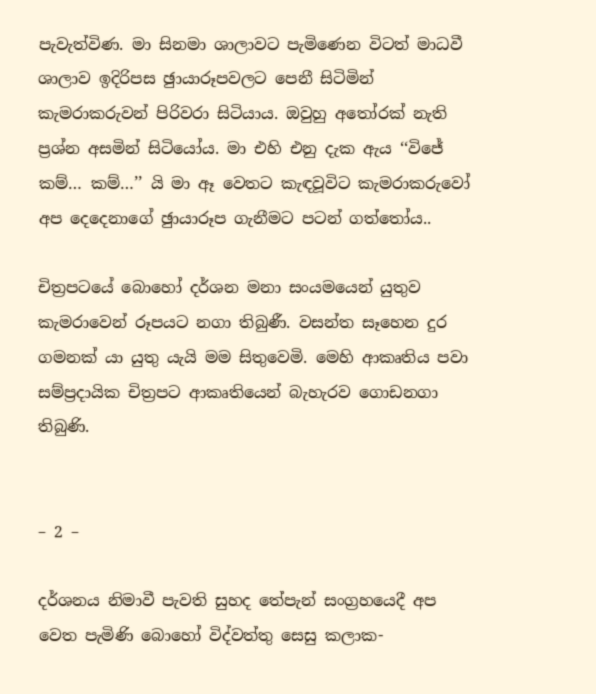පැවැත්විණ. මා සිනමා ශාලාවට පැමිණෙන විටත් මාධවී ශාලාව ඉදිරිපස ඡුායාරූපවලට පෙනී සිටිමින් කැමරාකරුවන් පිරිවරා සිටියාය. ඔවුහු අතෝරක් නැති ප්‍රශ්න අසමින් සිටියෝය. මා එහි එනු දැක ඇය ‘‘විජේ කම්… කම්…’’ යි මා ඈ වෙතට කැඳවූවිට කැමරාකරුවෝ අප දෙදෙනාගේ ඡුායාරූප ගැනීමට පටන් ගත්තෝය..

චිත්‍රපටයේ බොහෝ දර්ශන මනා සංයමයෙන් යුතුව කැමරාවෙන් රූපයට නගා තිබුණී. වසන්ත සෑහෙන දුර ගමනක් යා යුතු යැයි මම සිතුවෙමි. මෙහි ආකෘතිය පවා සම්ප්‍රදායික චිත්‍රපට ආකෘතියෙන් බැහැරව ගොඩනගා තිබුණි.


– 2 –

දර්ශනය නිමාවී පැවති සුහද තේපැන් සංග්‍රහයෙදී අප වෙත පැමිණි බොහෝ විද්වත්තු සෙසු කලාක-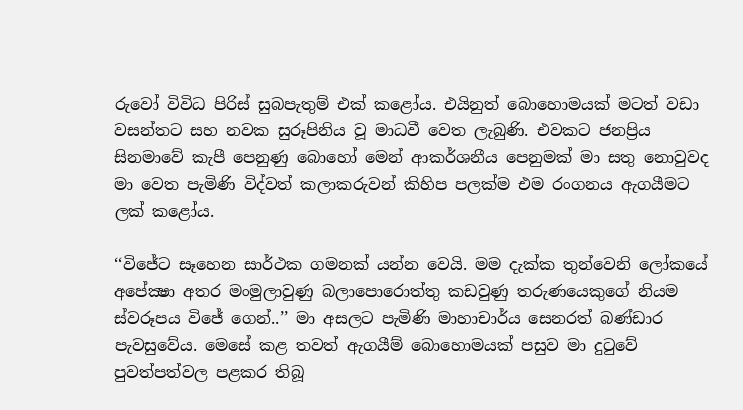රුවෝ විවිධ පිරිස් සුබපැතුම් එක් කළෝය. එයිනුත් බොහොමයක් මටත් වඩා වසන්තට සහ නවක සුරූපිනිය වූ මාධවී වෙත ලැබුණි. එවකට ජනප්‍රිය සිනමාවේ කැපී පෙනුණු බොහෝ මෙන් ආකර්ශනීය පෙනුමක් මා සතු නොවුවද මා වෙත පැමිණි විද්වත් කලාකරුවන් කිහිප පලක්ම එම රංගනය ඇගයීමට ලක් කළෝය.

‘‘විජේට සෑහෙන සාර්ථක ගමනක් යන්න වෙයි. මම දැක්ක තුන්වෙනි ලෝකයේ අපේක්‍ෂා අතර මංමුලාවුණු බලාපොරොත්තු කඩවුණු තරුණයෙකුගේ නියම ස්වරූපය විජේ ගෙන්..’’ මා අසලට පැමිණි මාහාචාර්ය සෙනරත් බණ්ඩාර පැවසුවේය. මෙසේ කළ තවත් ඇගයීම් බොහොමයක් පසුව මා දුටුවේ පුවත්පත්වල පළකර තිබූ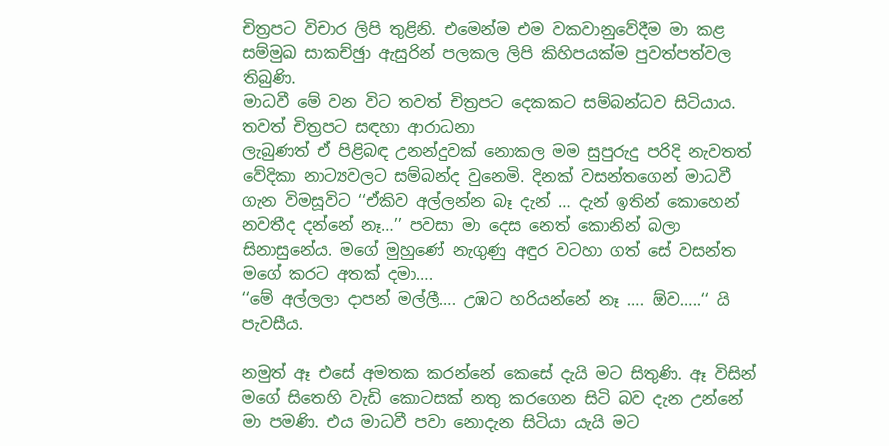චිත්‍රපට විචාර ලිපි තුළිනි. එමෙන්ම එම වකවානුවේදීම මා කළ සම්මුඛ සාකච්ඡුා ඇසුරින් පලකල ලිපි කිහිපයක්ම පුවත්පත්වල තිබුණි.
මාධවී මේ වන විට තවත් චිත්‍රපට දෙකකට සම්බන්ධව සිටියාය. තවත් චිත්‍රපට සඳහා ආරාධනා
ලැබුණත් ඒ පිළිබඳ උනන්දුවක් නොකල මම සුපුරුදු පරිදි නැවතත් වේදිකා නාට්‍යවලට සම්බන්ද වුනෙමි. දිනක් වසන්තගෙන් මාධවී ගැන විමසූවිට ‘‘ඒකිව අල්ලන්න බෑ දැන් … දැන් ඉතින් කොහෙන් නවතීද දන්නේ නෑ…’’ පවසා මා දෙස නෙත් කොනින් බලා සිනාසුනේය. මගේ මුහුණේ නැගුණු අඳුර වටහා ගත් සේ වසන්ත මගේ කරට අතක් දමා….
‘‘මේ අල්ලලා දාපන් මල්ලී…. උඹට හරියන්නේ නෑ …. ඕව…..‘‘ යි පැවසීය.

නමුත් ඈ එසේ අමතක කරන්නේ කෙසේ දැයි මට සිතුණි. ඈ විසින් මගේ සිතෙහි වැඩි කොටසක් නතු කරගෙන සිටි බව දැන උන්නේ මා පමණි. එය මාධවී පවා නොදැන සිටියා යැයි මට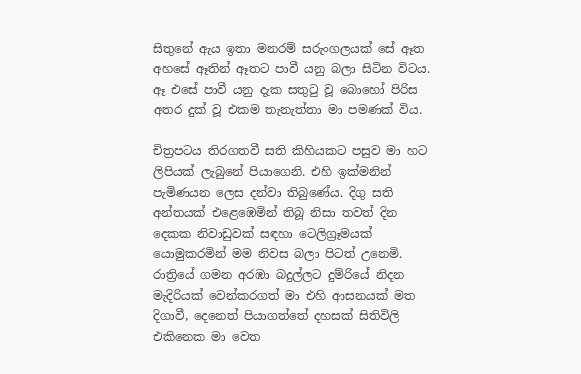සිතුනේ ඇය ඉතා මනරම් සරුංගලයක් සේ ඈත අහසේ ඈතින් ඈතට පාවී යනු බලා සිටින විටය. ඈ එසේ පාවී යනු දැක සතුටු වූ බොහෝ පිරිස අතර දුක් වූ එකම තැනැත්තා මා පමණක් විය.

චිත්‍රපටය තිරගතවී සති කිහියකට පසුව මා හට ලිපියක් ලැබුනේ පියාගෙනි. එහි ඉක්මනින් පැමිණයන ලෙස දන්වා තිබුණේය. දිගු සති අන්තයක් එළෙඹෙමින් තිබූ නිසා තවත් දින දෙකක නිවාඩුවක් සඳහා ටෙලිග්‍රෑමයක් යොමුකරමින් මම නිවස බලා පිටත් උනෙමි. රාත්‍රියේ ගමන අරඹා බදුල්ලට දුම්රියේ නිදන මැදිරියක් වෙන්කරගත් මා එහි ආසනයක් මත දිගාවී, දෙනෙත් පියාගත්තේ දහසක් සිතිවිලි එකිනෙක මා වෙත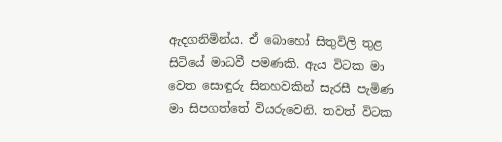ඇදගනිමින්ය. ඒ බොහෝ සිතුවිලි තුළ සිටියේ මාධවී පමණකි. ඇය විටක මා වෙත සොඳුරු සිනහවකින් සැරසී පැමිණ මා සිපගත්තේ වියරුවෙනි. තවත් විටක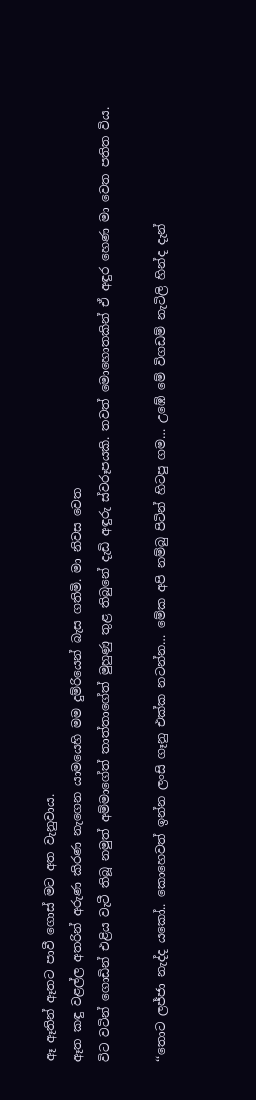ඈ ඈතින් ඈතට පාවී ගොස් මට අත වැනුවාය.
ඈත කඳු වළල්ල අතරින් අරුණ කිරණ නැගෙන යාමයෙහි මම දුම්රියෙන් බැස ගතිමි. මා නිවස වෙත
විට වටින් ගොඩින් එළිය වැටී තිබූ නමුත් අම්මාගේත් තාත්තාගේත් මුහුණු තුළ තිබුනේ දැඩි අඳුරු ස්වරූපයකි. තවත් මොහොතකින් ඒ අඳුර හෙණ මා වෙත පතිත විය.

‘‘තොට ලජ්ජා නැද්ද යකෝ.. කොහෙවත් ඉන්න ලංසි ගෑනු එක්ක නටන්න… මේක අපි නම්බු පිටින් හිටපු ගම… උඹේ මේ විගඩම් නැටිලි හින්ද දැන්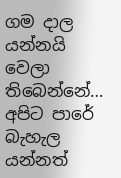ගම දාල යන්නයි වෙලා තිබෙන්නේ… අපිට පාරේ බැහැල යන්නත්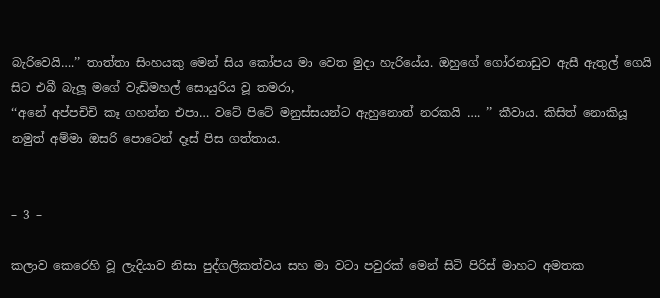බැරිවෙයි….’’ තාත්තා සිංහයකු මෙන් සිය කෝපය මා වෙත මුදා හැරියේය. ඔහුගේ ගෝරනාඩුව ඇසී ඇතුල් ගෙයි සිට එබී බැලූ මගේ වැඩිමහල් සොයුරිය වූ තමරා,
‘‘අනේ අප්පචිචි කෑ ගහන්න එපා… වටේ පිටේ මනුස්සයන්ට ඇහුනොත් නරකයි …. ’’ කීවාය. කිසිත් නොකියූ නමුත් අම්මා ඔසරි පොටෙන් දෑස් පිස ගත්තාය.


– 3 –

කලාව කෙරෙහි වූ ලැදියාව නිසා පුද්ගලිකත්වය සහ මා වටා පවුරක් මෙන් සිටි පිරිස් මාහට අමතක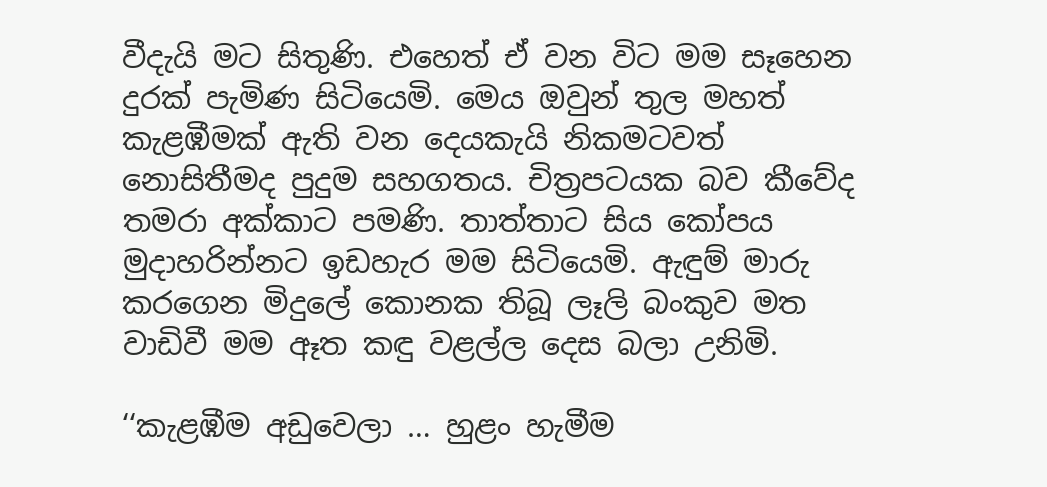වීදැයි මට සිතුණි. එහෙත් ඒ වන විට මම සෑහෙන දුරක් පැමිණ සිටියෙමි. මෙය ඔවුන් තුල මහත් කැළඹීමක් ඇති වන දෙයකැයි නිකමටවත් නොසිතීමද පුදුම සහගතය. චිත්‍රපටයක බව කීවේද තමරා අක්කාට පමණි. තාත්තාට සිය කෝපය මුදාහරින්නට ඉඩහැර මම සිටියෙමි. ඇඳුම් මාරු කරගෙන මිදුලේ කොනක තිබූ ලෑලි බංකුව මත වාඩිවී මම ඈත කඳු වළල්ල දෙස බලා උනිමි.

‘‘කැළඹීම අඩුවෙලා … හුළං හැමීම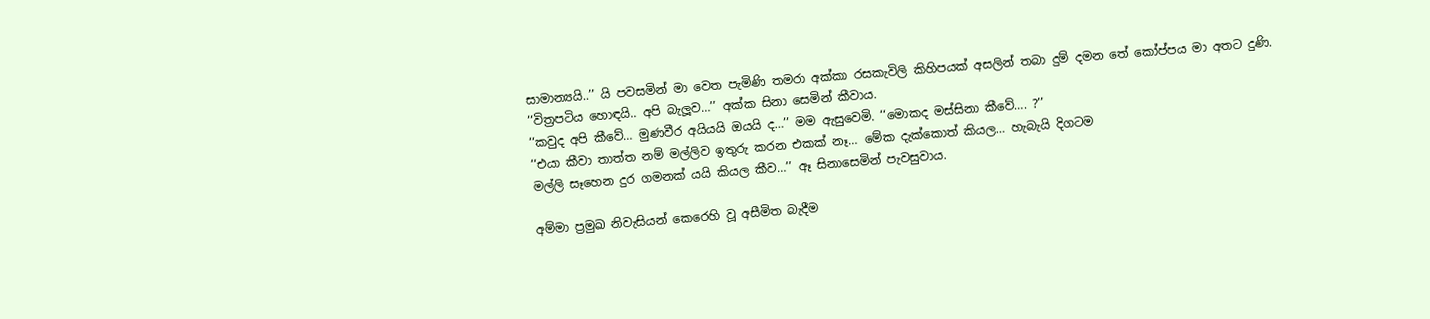සාමාන්‍යයි..’’ යි පවසමින් මා වෙත පැමිණි තමරා අක්කා රසකැවිලි කිහිපයක් අසලින් තබා දුම් දමන තේ කෝප්පය මා අතට දුණි.
‘‘විත්‍රපටිය හොඳයි.. අපි බැලූව…’’ අක්ක සිනා සෙමින් කීවාය.
‘‘කවුද අපි කීවේ… මුණවීර අයියයි ඔයයි ද…’’ මම ඇසුවෙමි. ‘‘මොකද මස්සිනා කීවේ…. ?’’
‘‘එයා කීවා තාත්ත නම් මල්ලිව ඉතුරු කරන එකක් නෑ… මේක දැක්කොත් කියල… හැබැයි දිගටම
මල්ලි සෑහෙන දුර ගමනක් යයි කියල කීව…’’ ඈ සිනාසෙමින් පැවසුවාය.

අම්මා ප්‍රමුඛ නිවැසියන් කෙරෙහි වූ අසීමිත බැදීම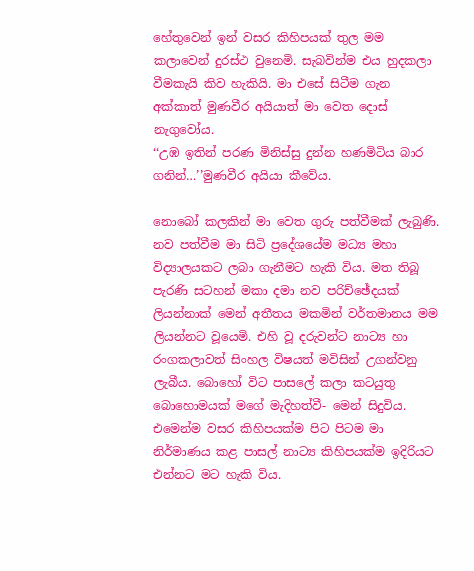හේතුවෙන් ඉන් වසර කිහිපයක් තුල මම කලාවෙන් දුරස්ථ වුනෙමි. සැබවින්ම එය හුදකලා වීමකැයි කිව හැකියි. මා එසේ සිටීම ගැන අක්කාත් මුණවීර අයියාත් මා වෙත දොස් නැගුවෝය.
‘‘උඹ ඉතින් පරණ මිනිස්සු දුන්න හණමිටිය බාර ගනින්…’’මුණවීර අයියා කීවේය.

නොබෝ කලකින් මා වෙත ගුරු පත්වීමක් ලැබුණි. නව පත්වීම මා සිටි ප්‍රදේශයේම මධ්‍ය මහා විද්‍යාලයකට ලබා ගැනීමට හැකි විය. මත තිබූ පැරණි සටහන් මකා දමා නව පරිච්ඡේදයක්
ලියන්නාක් මෙන් අතීතය මකමින් වර්තමානය මම ලියන්නට වූයෙමි. එහි වූ දරුවන්ට නාට්‍ය හා රංගකලාවත් සිංහල විෂයත් මවිසින් උගන්වනු ලැබීය. බොහෝ විට පාසලේ කලා කටයුතු බොහොමයක් මගේ මැදිහත්වී- මෙන් සිදුවිය. එමෙන්ම වසර කිහිපයක්ම පිට පිටම මා නිර්මාණය කළ පාසල් නාට්‍ය කිහිපයක්ම ඉදිරියට
එන්නට මට හැකි විය.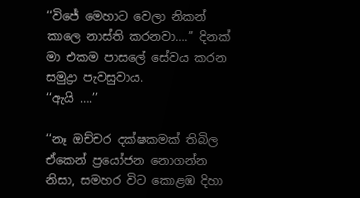‘‘විජේ මෙහාට වෙලා නිකන් කාලෙ නාස්ති කරනවා….’’ දිනක් මා එකම පාසලේ සේවය කරන සමුද්‍රා පැවසුවාය.
‘‘ඇයි ….’’

‘‘නෑ ඔච්චර දක්ෂකමක් තිබිල ඒකෙන් ප්‍රයෝජන නොගන්න නිසා, සමහර විට කොළඹ දිහා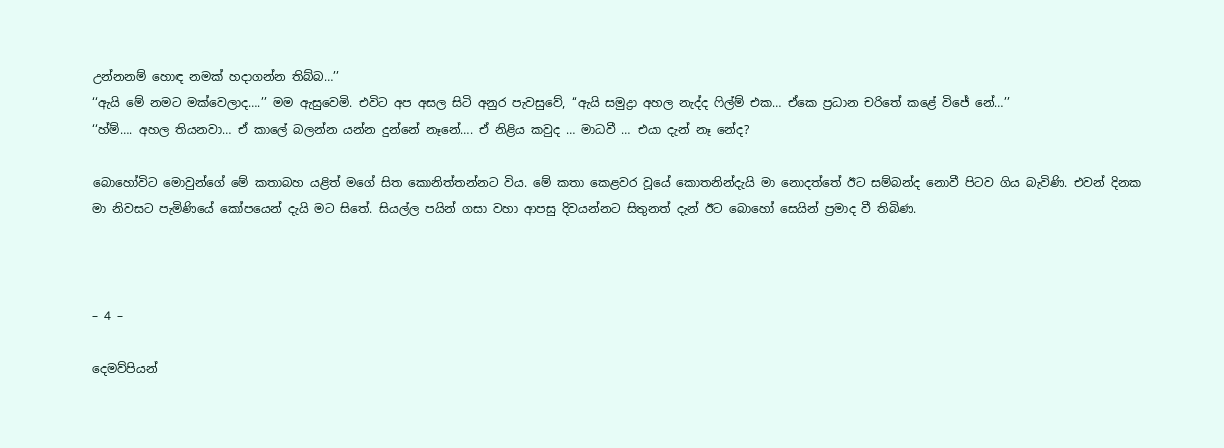උන්නනම් හොඳ නමක් හදාගන්න තිබ්බ…’’
‘‘ඇයි මේ නමට මක්වෙලාද….’’ මම ඇසුවෙමි. එවිට අප අසල සිටි අනුර පැවසුවේ, ‘‘ඇයි සමුද්‍රා අහල නැද්ද ෆිල්ම් එක… ඒකෙ ප්‍රධාන චරිතේ කළේ විජේ නේ…’’
‘‘හ්ම්…. අහල තියනවා… ඒ කාලේ බලන්න යන්න දුන්නේ නෑනේ…. ඒ නිළිය කවුද … මාධවී … එයා දැන් නෑ නේද?

බොහෝවිට මොවුන්ගේ මේ කතාබහ යළිත් මගේ සිත කොනිත්තන්නට විය. මේ කතා කෙළවර වූයේ කොතනින්දැයි මා නොදත්තේ ඊට සම්බන්ද නොවී පිටව ගිය බැවිණි. එවන් දිනක මා නිවසට පැමිණියේ කෝපයෙන් දැයි මට සිතේ. සියල්ල පයින් ගසා වහා ආපසු දිවයන්නට සිතුනත් දැන් ඊට බොහෝ සෙයින් ප්‍රමාද වී තිබිණ.



– 4 –

දෙමව්පියන්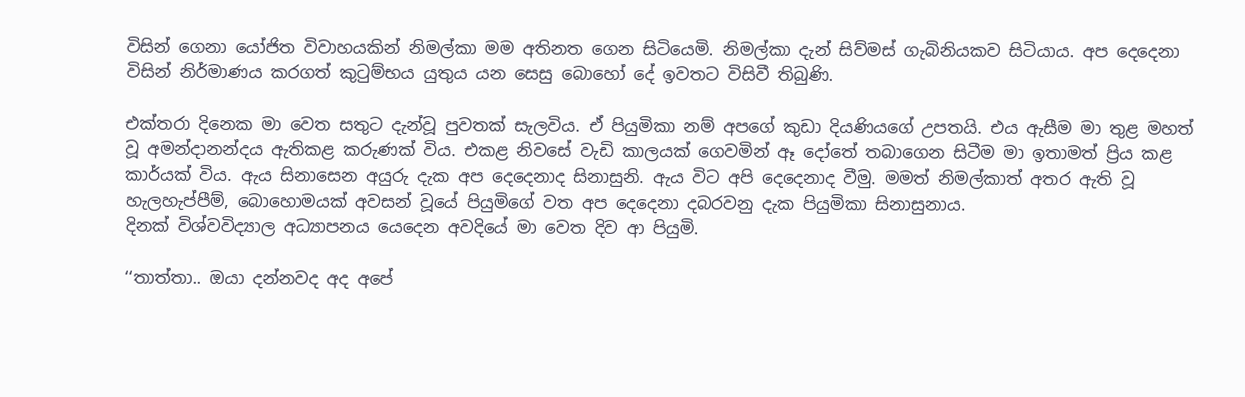විසින් ගෙනා යෝජිත විවාහයකින් නිමල්කා මම අතිනත ගෙන සිටියෙමි. නිමල්කා දැන් සිව්මස් ගැබිනියකව සිටියාය. අප දෙදෙනා විසින් නිර්මාණය කරගත් කුටුම්භය යුතුය යන සෙසු බොහෝ දේ ඉවතට විසිවී තිබුණි.

එක්තරා දිනෙක මා වෙත සතුට දැන්වූ පුවතක් සැලවිය. ඒ පියුමිකා නම් අපගේ කුඩා දියණියගේ උපතයි. එය ඇසීම මා තුළ මහත් වූ අමන්දානන්දය ඇතිකළ කරුණක් විය. එකළ නිවසේ වැඩි කාලයක් ගෙවමින් ඈ දෝතේ තබාගෙන සිටීම මා ඉතාමත් ප්‍රිය කළ කාර්යක් විය. ඇය සිනාසෙන අයුරු දැක අප දෙදෙනාද සිනාසුනි. ඇය විට අපි දෙදෙනාද වීමු. මමත් නිමල්කාත් අතර ඇති වූ හැලහැප්පීම්, බොහොමයක් අවසන් වූයේ පියුමිගේ වත අප දෙදෙනා දබරවනු දැක පියුමිකා සිනාසුනාය.
දිනක් විශ්වවිද්‍යාල අධ්‍යාපනය යෙදෙන අවදියේ මා වෙත දිව ආ පියුමි.

‘‘තාත්තා.. ඔයා දන්නවද අද අපේ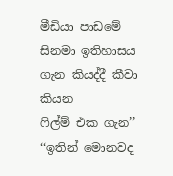මීඩියා පාඩමේ සිනමා ඉතිහාසය ගැන කියද්දී කීවා කියන
ෆිල්ම් එක ගැන’’
‘‘ඉතින් මොනවද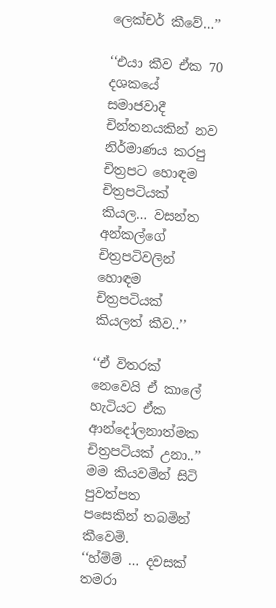ලෙක්චර් කීවේ…’’

‘‘එයා කීව ඒක 70 දශකයේ සමාජවාදී චින්තනයකින් නව නිර්මාණය කරපු චිත්‍රපට හොඳම චිත්‍රපටියක් කියල… වසන්ත අන්කල්ගේ චිත්‍රපටිවලින් හොඳම චිත්‍රපටියක් කියලත් කීව..’’

‘‘ඒ විතරක් නෙවෙයි ඒ කාලේ හැටියට ඒක ආන්දෝලනාත්මක චිත්‍රපටියක් උනා..’’ මම කියවමින් සිටි පුවත්පත පසෙකින් තබමින් කීවෙමි.
‘‘හ්ම්ම් … දවසක් තමරා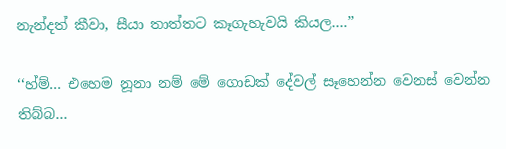නැන්දත් කීවා, සීයා තාත්තට කෑගැහැවයි කියල….’’

‘‘හ්ම්… එහෙම නූනා නම් මේ ගොඩක් දේවල් සෑහෙන්න වෙනස් වෙන්න තිබ්බ…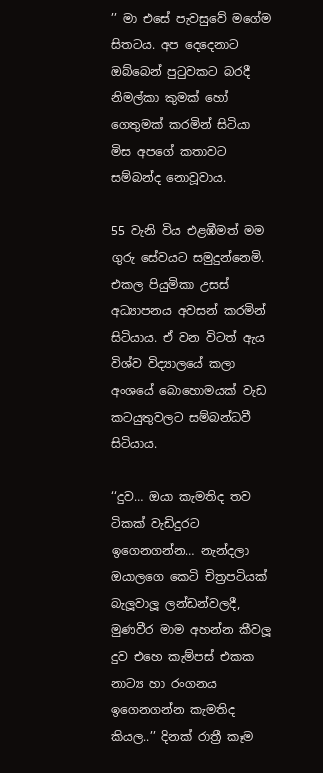’’ මා එසේ පැවසුවේ මගේම සිතටය. අප දෙදෙනාට ඔබ්බෙන් පුටුවකට බරදී නිමල්කා කුමක් හෝ ගෙතුමක් කරමින් සිටියා මිස අපගේ කතාවට සම්බන්ද නොවූවාය.

55 වැනි විය එළඹීමත් මම ගුරු සේවයට සමුදුන්නෙමි. එකල පියුමිකා උසස් අධ්‍යාපනය අවසන් කරමින් සිටියාය. ඒ වන විටත් ඇය විශ්ව විද්‍යාලයේ කලා අංශයේ බොහොමයක් වැඩ කටයුතුවලට සම්බන්ධවී සිටියාය.

‘‘දුව… ඔයා කැමතිද තව ටිකක් වැඩිදුරට ඉගෙනගන්න… නැන්දලා ඔයාලගෙ කෙටි චිත්‍රපටියක් බැලූවාලූ ලන්ඩන්වලදී, මුණවීර මාම අහන්න කීවලූ දුව එහෙ කැම්පස් එකක නාට්‍ය හා රංගනය ඉගෙනගන්න කැමතිද කියල..’’ දිනක් රාත්‍රී කෑම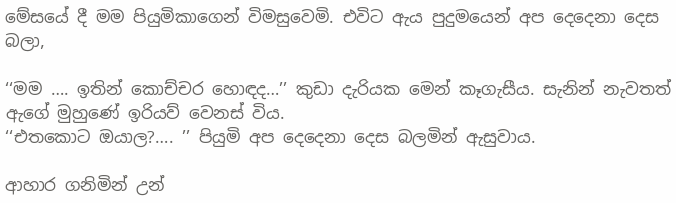මේසයේ දී මම පියුමිකාගෙන් විමසුවෙමි. එවිට ඇය පුදුමයෙන් අප දෙදෙනා දෙස බලා,

‘‘මම …. ඉතින් කොච්චර හොඳද…’’ කුඩා දැරියක මෙන් කෑගැසීය. සැනින් නැවතත් ඇගේ මුහුණේ ඉරියව් වෙනස් විය.
‘‘එතකොට ඔයාල?…. ’’ පියුමි අප දෙදෙනා දෙස බලමින් ඇසුවාය.

ආහාර ගනිමින් උන්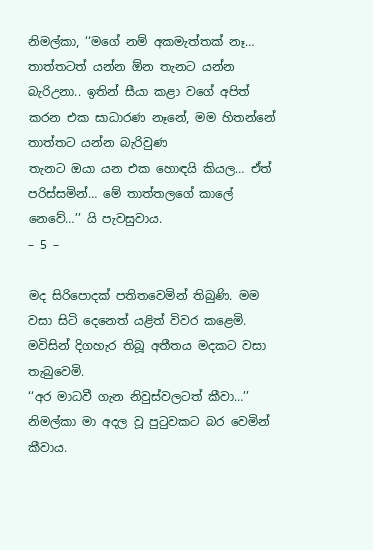නිමල්කා, ‘‘මගේ නම් අකමැත්තක් නෑ… තාත්තටත් යන්න ඕන තැනට යන්න බැරිඋනා.. ඉතින් සීයා කළා වගේ අපිත් කරන එක සාධාරණ නෑනේ, මම හිතන්නේ තාත්තට යන්න බැරිවුණ
තැනට ඔයා යන එක හොඳයි කියල… ඒත් පරිස්සමින්… මේ තාත්තලගේ කාලේ නෙවේ…’’ යි පැවසුවාය.
– 5 –

මද සිරිපොදක් පතිතවෙමින් තිබුණි. මම වසා සිටි දෙනෙත් යළිත් විවර කළෙමි. මවිසින් දිගහැර තිබූ අතීතය මදකට වසා තැබුවෙමි.
‘‘අර මාධවී ගැන නිවුස්වලටත් කීවා…’’ නිමල්කා මා අදල වූ පුටුවකට බර වෙමින් කීවාය.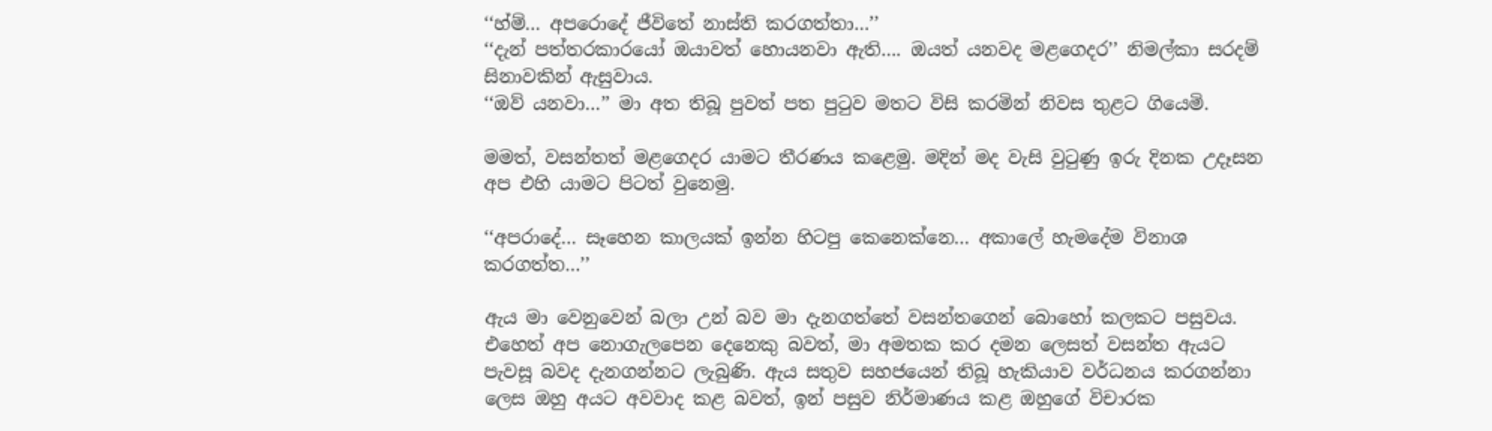‘‘හ්ම්… අපරොදේ ජීවිතේ නාස්ති කරගත්තා…’’
‘‘දැන් පත්තරකාරයෝ ඔයාවත් හොයනවා ඇති…. ඔයත් යනවද මළගෙදර’’ නිමල්කා සරදම් සිනාවකින් ඇසුවාය.
‘‘ඔව් යනවා…’’ මා අත තිබූ පුවත් පත පුටුව මතට විසි කරමින් නිවස තුළට ගියෙමි.

මමත්, වසන්තත් මළගෙදර යාමට තීරණය කළෙමු. මදින් මද වැසි වුටුණු ඉරු දිනක උදෑසන අප එහි යාමට පිටත් වුනෙමු.

‘‘අපරාදේ… සෑහෙන කාලයක් ඉන්න හිටපු කෙනෙක්නෙ… අකාලේ හැමදේම විනාශ කරගත්ත…’’

ඇය මා වෙනුවෙන් බලා උන් බව මා දැනගත්තේ වසන්තගෙන් බොහෝ කලකට පසුවය. එහෙත් අප නොගැලපෙන දෙනෙකු බවත්, මා අමතක කර දමන ලෙසත් වසන්ත ඇයට පැවසූ බවද දැනගන්නට ලැබුණි. ඇය සතුව සහජයෙන් තිබූ හැකියාව වර්ධනය කරගන්නා ලෙස ඔහු අයට අවවාද කළ බවත්, ඉන් පසුව නිර්මාණය කළ ඔහුගේ විචාරක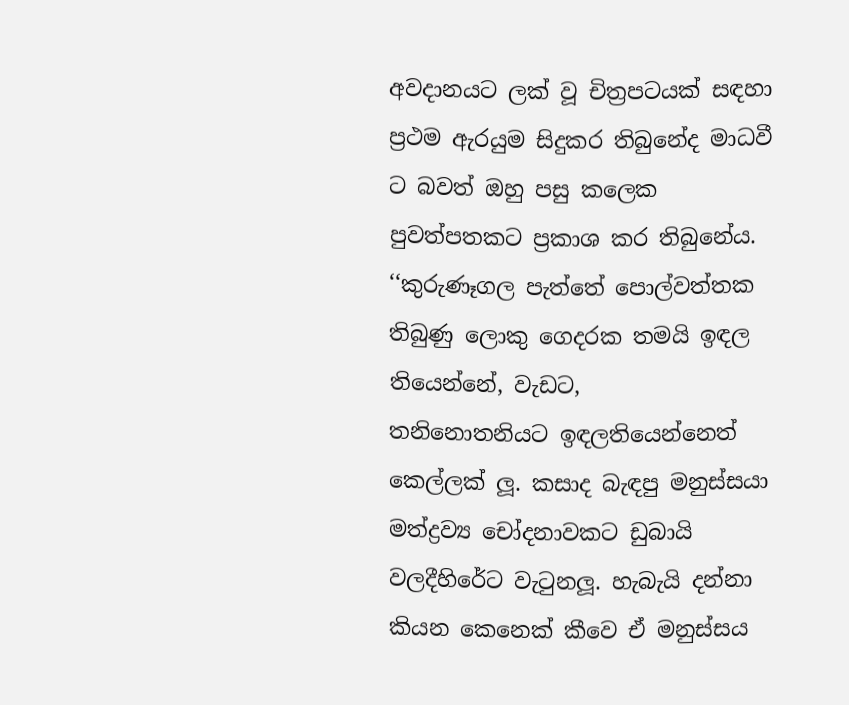අවදානයට ලක් වූ චිත්‍රපටයක් සඳහා ප්‍රථම ඇරයුම සිදුකර තිබුනේද මාධවී ට බවත් ඔහු පසු කලෙක පුවත්පතකට ප්‍රකාශ කර තිබුනේය.
‘‘කුරුණෑගල පැත්තේ පොල්වත්තක තිබුණු ලොකු ගෙදරක තමයි ඉඳල තියෙන්නේ, වැඩට,
තනිනොතනියට ඉඳලතියෙන්නෙත් කෙල්ලක් ලූ. කසාද බැඳපු මනුස්සයා මත්ද්‍රව්‍ය චෝදනාවකට ඩුබායි වලදීහිරේට වැටුනලූ. හැබැයි දන්නා කියන කෙනෙක් කීවෙ ඒ මනුස්සය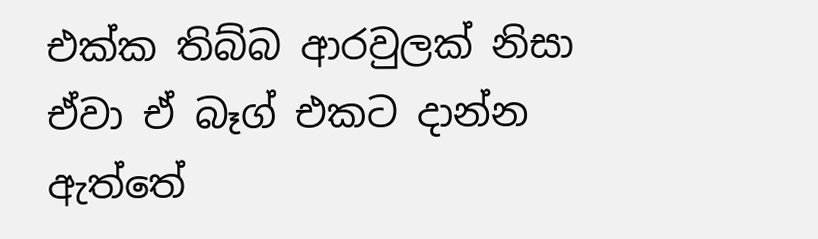එක්ක තිබ්බ ආරවුලක් නිසා ඒවා ඒ බෑග් එකට දාන්න ඇත්තේ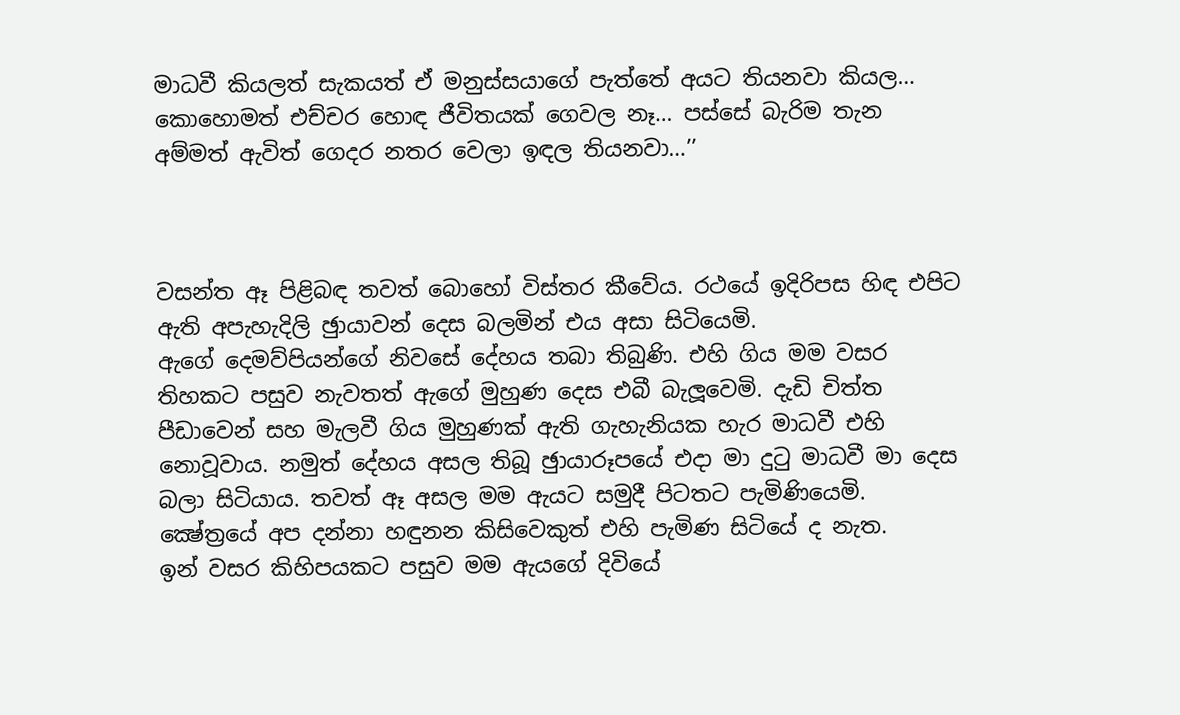මාධවී කියලත් සැකයත් ඒ මනුස්සයාගේ පැත්තේ අයට තියනවා කියල… කොහොමත් එච්චර හොඳ ජීවිතයක් ගෙවල නෑ… පස්සේ බැරිම තැන අම්මත් ඇවිත් ගෙදර නතර වෙලා ඉඳල තියනවා…’’



වසන්ත ඈ පිළිබඳ තවත් බොහෝ විස්තර කීවේය. රථයේ ඉදිරිපස හිඳ එපිට ඇති අපැහැදිලි ඡුායාවන් දෙස බලමින් එය අසා සිටියෙමි.
ඇගේ දෙමව්පියන්ගේ නිවසේ දේහය තබා තිබුණි. එහි ගිය මම වසර තිහකට පසුව නැවතත් ඇගේ මුහුණ දෙස එබී බැලූවෙමි. දැඩි චිත්ත පීඩාවෙන් සහ මැලවී ගිය මුහුණක් ඇති ගැහැනියක හැර මාධවී එහි නොවූවාය. නමුත් දේහය අසල තිබූ ඡුායාරූපයේ එදා මා දුටු මාධවී මා දෙස බලා සිටියාය. තවත් ඈ අසල මම ඇයට සමුදී පිටතට පැමිණියෙමි. ක්‍ෂේත්‍රයේ අප දන්නා හඳුනන කිසිවෙකුත් එහි පැමිණ සිටියේ ද නැත.
ඉන් වසර කිහිපයකට පසුව මම ඇයගේ දිවියේ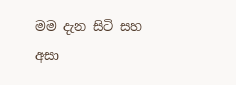මම දැන සිටි සහ අසා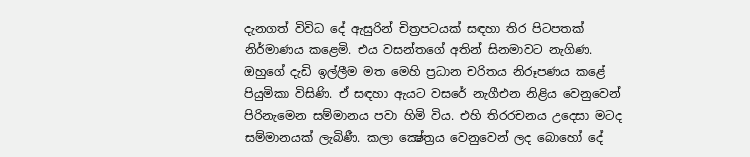දැනගත් විවිධ දේ ඇසුරින් චිත්‍රපටයක් සඳහා තිර පිටපතක් නිර්මාණය කළෙමි. එය වසන්තගේ අතින් සිනමාවට නැගිණ. ඔහුගේ දැඩි ඉල්ලීම මත මෙහි ප්‍රධාන චරිතය නිරූපණය කළේ පියුමිකා විසිණි. ඒ සඳහා ඇයට වසරේ නැගීඑන නිළිය වෙනුවෙන් පිරිනැමෙන සම්මානය පවා හිමි විය. එහි තිරරචනය උදෙසා මටද සම්මානයක් ලැබිණී. කලා ක්‍ෂේත්‍රය වෙනුවෙන් ලද බොහෝ දේ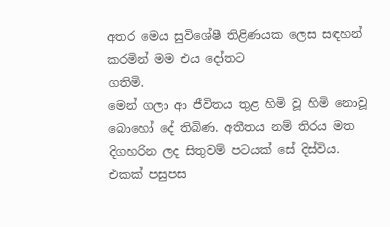අතර මෙය සුවිශේෂී තිළිණයක ලෙස සඳහන් කරමින් මම එය දෝතට
ගතිමි.
මෙන් ගලා ආ ජීවිතය තුළ හිමි වූ හිමි නොවූ බොහෝ දේ තිබිණ. අතීතය නම් තිරය මත දිගහරින ලද සිතුවම් පටයක් සේ දිස්විය. එකක් පසුපස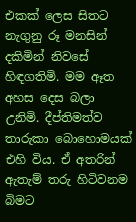එකක් ලෙස සිතට නැගුනු රූ මනසින් දකිමින් නිවසේ හිඳගතිමි. මම ඈත අහස දෙස බලා උනිමි. දීප්තිමත්ව තාරුකා බොහොමයක් එහි විය. ඒ අතරින් ඇතැම් තරු හිටිවනම බිමට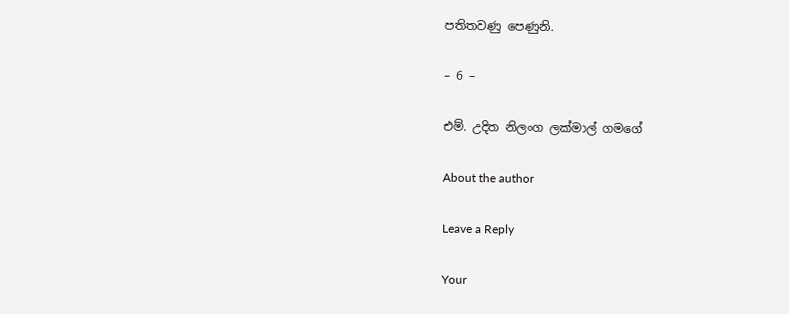පතිතවණු පෙණුනි.

– 6 –

එම්. උදිත නිලංග ලක්මාල් ගමගේ

About the author

Leave a Reply

Your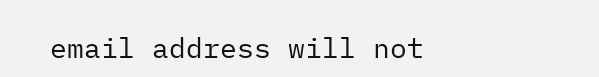email address will not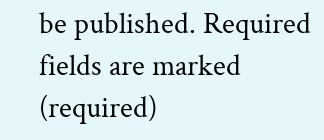be published. Required fields are marked (required)